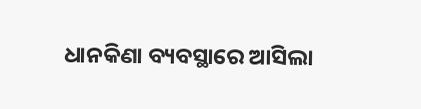ଧାନକିଣା ବ୍ୟବସ୍ଥାରେ ଆସିଲା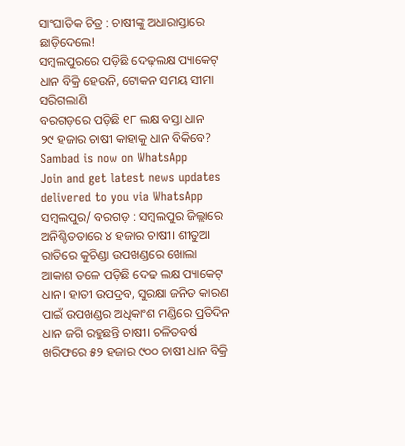ସାଂଘାତିକ ଚିତ୍ର : ଚାଷୀଙ୍କୁ ଅଧାରାସ୍ତାରେ ଛାଡ଼ିଦେଲେ!
ସମ୍ବଲପୁରରେ ପଡ଼ିଛି ଦେଢ଼ଲକ୍ଷ ପ୍ୟାକେଟ୍
ଧାନ ବିକ୍ରି ହେଉନି, ଟୋକନ ସମୟ ସୀମା ସରିଗଲାଣି
ବରଗଡ଼ରେ ପଡ଼ିଛି ୧୮ ଲକ୍ଷ ବସ୍ତା ଧାନ
୨୯ ହଜାର ଚାଷୀ କାହାକୁ ଧାନ ବିକିବେ?
Sambad is now on WhatsApp
Join and get latest news updates delivered to you via WhatsApp
ସମ୍ବଲପୁର/ ବରଗଡ଼ : ସମ୍ବଲପୁର ଜିଲ୍ଲାରେ ଅନିଶ୍ଚିତତାରେ ୪ ହଜାର ଚାଷୀ। ଶୀତୁଆ ରାତିରେ କୁଚିଣ୍ଡା ଉପଖଣ୍ଡରେ ଖୋଲା ଆକାଶ ତଳେ ପଡ଼ିଛି ଦେଢ ଲକ୍ଷ ପ୍ୟାକେଟ୍ ଧାନ। ହାତୀ ଉପଦ୍ରବ, ସୁରକ୍ଷା ଜନିତ କାରଣ ପାଇଁ ଉପଖଣ୍ଡର ଅଧିକାଂଶ ମଣ୍ଡିରେ ପ୍ରତିଦିନ ଧାନ ଜଗି ରହୁଛନ୍ତି ଚାଷୀ। ଚଳିତବର୍ଷ ଖରିଫରେ ୫୨ ହଜାର ୯୦୦ ଚାଷୀ ଧାନ ବିକ୍ରି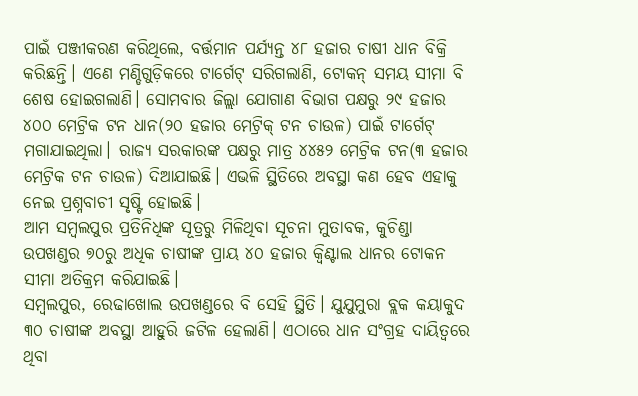ପାଇଁ ପଞ୍ଜୀକରଣ କରିଥିଲେ, ବର୍ତ୍ତମାନ ପର୍ଯ୍ୟନ୍ତ ୪୮ ହଜାର ଚାଷୀ ଧାନ ବିକ୍ରି କରିଛନ୍ତି। ଏଣେ ମଣ୍ଡିଗୁଡ଼ିକରେ ଟାର୍ଗେଟ୍ ସରିଗଲାଣି, ଟୋକନ୍ ସମୟ ସୀମା ବି ଶେଷ ହୋଇଗଲାଣି। ସୋମବାର ଜିଲ୍ଲା ଯୋଗାଣ ବିଭାଗ ପକ୍ଷରୁ ୨୯ ହଜାର ୪୦୦ ମେଟ୍ରିକ ଟନ ଧାନ(୨୦ ହଜାର ମେଟ୍ରିକ୍ ଟନ ଚାଉଳ) ପାଇଁ ଟାର୍ଗେଟ୍ ମଗାଯାଇଥିଲା। ରାଜ୍ୟ ସରକାରଙ୍କ ପକ୍ଷରୁ ମାତ୍ର ୪୪୫୨ ମେଟ୍ରିକ ଟନ(୩ ହଜାର ମେଟ୍ରିକ ଟନ ଚାଉଳ) ଦିଆଯାଇଛି। ଏଭଳି ସ୍ଥିତିରେ ଅବସ୍ଥା କଣ ହେବ ଏହାକୁ ନେଇ ପ୍ରଶ୍ନବାଚୀ ସୃଷ୍ଟି ହୋଇଛି।
ଆମ ସମ୍ବଲପୁର ପ୍ରତିନିଧିଙ୍କ ସୂତ୍ରରୁ ମିଳିଥିବା ସୂଚନା ମୁତାବକ, କୁଚିଣ୍ଡା ଉପଖଣ୍ଡର ୭୦ରୁ ଅଧିକ ଚାଷୀଙ୍କ ପ୍ରାୟ ୪୦ ହଜାର କ୍ବିଣ୍ଟାଲ ଧାନର ଟୋକନ ସୀମା ଅତିକ୍ରମ କରିଯାଇଛି।
ସମ୍ବଲପୁର, ରେଢାଖୋଲ ଉପଖଣ୍ଡରେ ବି ସେହି ସ୍ଥିତି। ଯୁଯୁମୁରା ବ୍ଲକ କୟାକୁଦ ୩୦ ଚାଷୀଙ୍କ ଅବସ୍ଥା ଆହୁରି ଜଟିଳ ହେଲାଣି। ଏଠାରେ ଧାନ ସଂଗ୍ରହ ଦାୟିତ୍ବରେ ଥିବା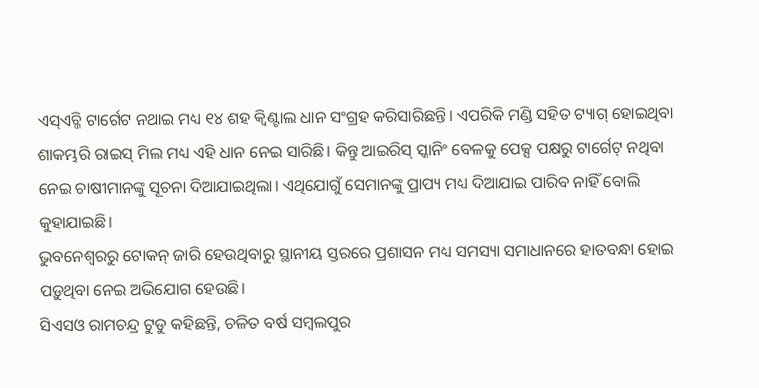ଏସ୍ଏଚ୍ଜି ଟାର୍ଗେଟ ନଥାଇ ମଧ୍ୟ ୧୪ ଶହ କ୍ବିଣ୍ଟାଲ ଧାନ ସଂଗ୍ରହ କରିସାରିଛନ୍ତି। ଏପରିକି ମଣ୍ଡି ସହିତ ଟ୍ୟାଗ୍ ହୋଇଥିବା ଶାକମ୍ଭରି ରାଇସ୍ ମିଲ ମଧ୍ୟ ଏହି ଧାନ ନେଇ ସାରିଛି। କିନ୍ତୁ ଆଇରିସ୍ ସ୍କାନିଂ ବେଳକୁ ପେକ୍ସ ପକ୍ଷରୁ ଟାର୍ଗେଟ୍ ନଥିବା ନେଇ ଚାଷୀମାନଙ୍କୁ ସୂଚନା ଦିଆଯାଇଥିଲା। ଏଥିଯୋଗୁଁ ସେମାନଙ୍କୁ ପ୍ରାପ୍ୟ ମଧ୍ୟ ଦିଆଯାଇ ପାରିବ ନାହିଁ ବୋଲି କୁହାଯାଇଛି।
ଭୁବନେଶ୍ବରରୁ ଟୋକନ୍ ଜାରି ହେଉଥିବାରୁ ସ୍ଥାନୀୟ ସ୍ତରରେ ପ୍ରଶାସନ ମଧ୍ୟ ସମସ୍ୟା ସମାଧାନରେ ହାତବନ୍ଧା ହୋଇ ପଡ଼ୁଥିବା ନେଇ ଅଭିଯୋଗ ହେଉଛି।
ସିଏସଓ ରାମଚନ୍ଦ୍ର ଟୁଡୁ କହିଛନ୍ତି, ଚଳିତ ବର୍ଷ ସମ୍ବଲପୁର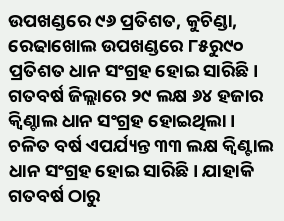ଉପଖଣ୍ଡରେ ୯୬ ପ୍ରତିଶତ, କୁଚିଣ୍ଡା, ରେଢାଖୋଲ ଉପଖଣ୍ଡରେ ୮୫ରୁ୯୦ ପ୍ରତିଶତ ଧାନ ସଂଗ୍ରହ ହୋଇ ସାରିଛି। ଗତବର୍ଷ ଜିଲ୍ଲାରେ ୨୯ ଲକ୍ଷ ୬୪ ହଜାର କ୍ବିଣ୍ଚାଲ ଧାନ ସଂଗ୍ରହ ହୋଇଥିଲା। ଚଳିତ ବର୍ଷ ଏପର୍ଯ୍ୟନ୍ତ ୩୩ ଲକ୍ଷ କ୍ବିଣ୍ଟାଲ ଧାନ ସଂଗ୍ରହ ହୋଇ ସାରିଛି। ଯାହାକି ଗତବର୍ଷ ଠାରୁ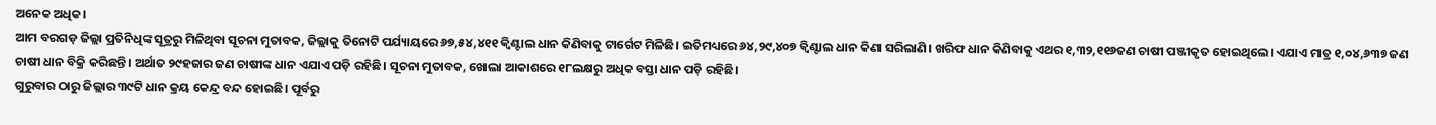ଅନେକ ଅଧିକ।
ଆମ ବରଗଡ଼ ଜିଲ୍ଲା ପ୍ରତିନିଧିଙ୍କ ସୂତ୍ରରୁ ମିଳିଥିବା ସୂଚନା ମୁତାବକ, ଜିଲ୍ଲାକୁ ତିନୋଟି ପର୍ଯ୍ୟାୟରେ ୬୭,୫୪,୪୧୧ କ୍ବିଣ୍ଟାଲ ଧାନ କିଣିବାକୁ ଟାର୍ଗେଟ ମିଳିଛି। ଇତିମଧ୍ୟରେ ୬୪,୨୯,୪୦୭ କ୍ବିଣ୍ଟାଲ ଧାନ କିଣା ସରିଲାଣି। ଖରିଫ ଧାନ କିଣିବାକୁ ଏଥର ୧,୩୨,୧୧୬ଜଣ ଚାଷୀ ପଞ୍ଜୀକୃତ ହୋଇଥିଲେ। ଏଯାଏ ମାତ୍ର ୧,୦୪,୬୩୭ ଜଣ ଚାଷୀ ଧାନ ବିକ୍ରି କରିଛନ୍ତି। ଅର୍ଥାତ ୨୯ହଜାର ଜଣ ଚାଷୀଙ୍କ ଧାନ ଏଯାଏ ପଡ଼ି ରହିଛି। ସୂଚନା ମୁତାବକ, ଖୋଲା ଆକାଶରେ ୧୮ଲକ୍ଷରୁ ଅଧିକ ବସ୍ତା ଧାନ ପଡ଼ି ରହିଛି।
ଗୁରୁବାର ଠାରୁ ଜିଲ୍ଲାର ୩୯ଟି ଧାନ କ୍ରୟ କେନ୍ଦ୍ର ବନ୍ଦ ହୋଇଛି। ପୂର୍ବରୁ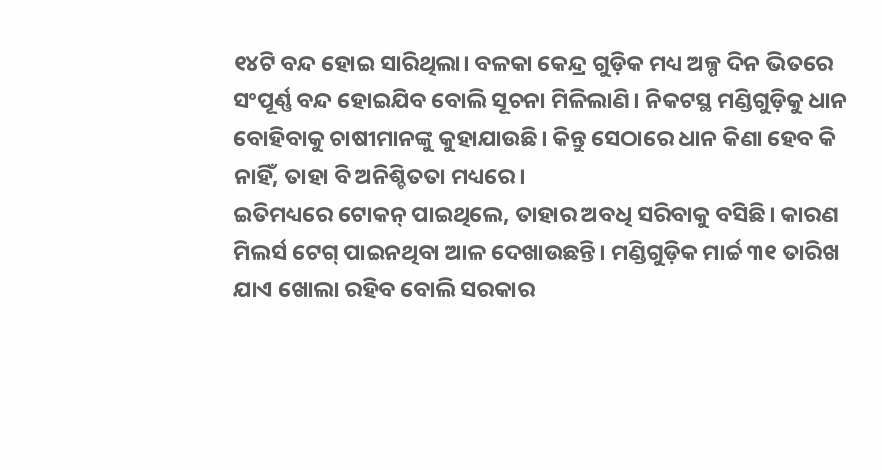୧୪ଟି ବନ୍ଦ ହୋଇ ସାରିଥିଲା। ବଳକା କେନ୍ଦ୍ର ଗୁଡ଼ିକ ମଧ୍ୟ ଅଳ୍ପ ଦିନ ଭିତରେ ସଂପୂର୍ଣ୍ଣ ବନ୍ଦ ହୋଇଯିବ ବୋଲି ସୂଚନା ମିଳିଲାଣି। ନିକଟସ୍ଥ ମଣ୍ଡିଗୁଡ଼ିକୁ ଧାନ ବୋହିବାକୁ ଚାଷୀମାନଙ୍କୁ କୁହାଯାଉଛି। କିନ୍ତୁ ସେଠାରେ ଧାନ କିଣା ହେବ କି ନାହିଁ, ତାହା ବି ଅନିଶ୍ଚିତତା ମଧ୍ୟରେ।
ଇତିମଧ୍ୟରେ ଟୋକନ୍ ପାଇଥିଲେ, ତାହାର ଅବଧି ସରିବାକୁ ବସିଛି। କାରଣ ମିଲର୍ସ ଟେଗ୍ ପାଇନଥିବା ଆଳ ଦେଖାଉଛନ୍ତି। ମଣ୍ଡିଗୁଡ଼ିକ ମାର୍ଚ୍ଚ ୩୧ ତାରିଖ ଯାଏ ଖୋଲା ରହିବ ବୋଲି ସରକାର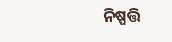ନିଷ୍ପତ୍ତି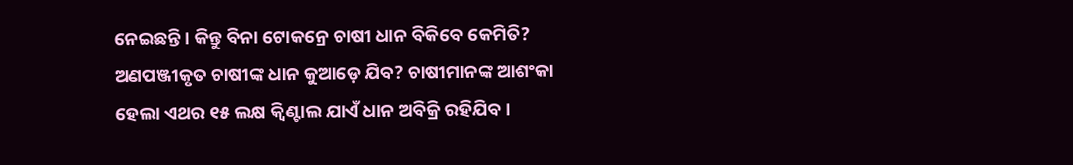ନେଇଛନ୍ତି। କିନ୍ତୁ ବିନା ଟୋକନ୍ରେ ଚାଷୀ ଧାନ ବିକିବେ କେମିତି? ଅଣପଞ୍ଜୀକୃତ ଚାଷୀଙ୍କ ଧାନ କୁଆଡ଼େ ଯିବ? ଚାଷୀମାନଙ୍କ ଆଶଂକା ହେଲା ଏଥର ୧୫ ଲକ୍ଷ କ୍ବିଣ୍ଟାଲ ଯାଏଁ ଧାନ ଅବିକ୍ରି ରହିଯିବ।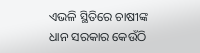ଏଭଳି ସ୍ଥିତିରେ ଚାଷୀଙ୍କ ଧାନ ସରକାର କେଉଁଠି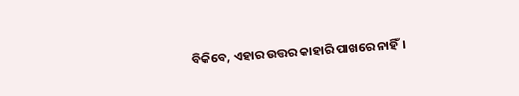ବିକିବେ, ଏହାର ଉତ୍ତର କାହାରି ପାଖରେ ନାହିଁ।